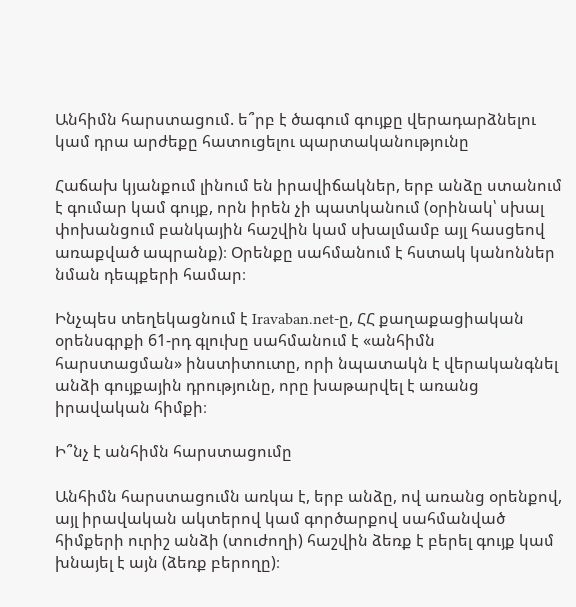Անհիմն հարստացում. ե՞րբ է ծագում գույքը վերադարձնելու կամ դրա արժեքը հատուցելու պարտականությունը

Հաճախ կյանքում լինում են իրավիճակներ, երբ անձը ստանում է գումար կամ գույք, որն իրեն չի պատկանում (օրինակ՝ սխալ փոխանցում բանկային հաշվին կամ սխալմամբ այլ հասցեով առաքված ապրանք)։ Օրենքը սահմանում է հստակ կանոններ նման դեպքերի համար։

Ինչպես տեղեկացնում է Iravaban.net-ը, ՀՀ քաղաքացիական օրենսգրքի 61-րդ գլուխը սահմանում է «անհիմն հարստացման» ինստիտուտը, որի նպատակն է վերականգնել անձի գույքային դրությունը, որը խաթարվել է առանց իրավական հիմքի։

Ի՞նչ է անհիմն հարստացումը

Անհիմն հարստացումն առկա է, երբ անձը, ով առանց օրենքով, այլ իրավական ակտերով կամ գործարքով սահմանված հիմքերի ուրիշ անձի (տուժողի) հաշվին ձեռք է բերել գույք կամ խնայել է այն (ձեռք բերողը)։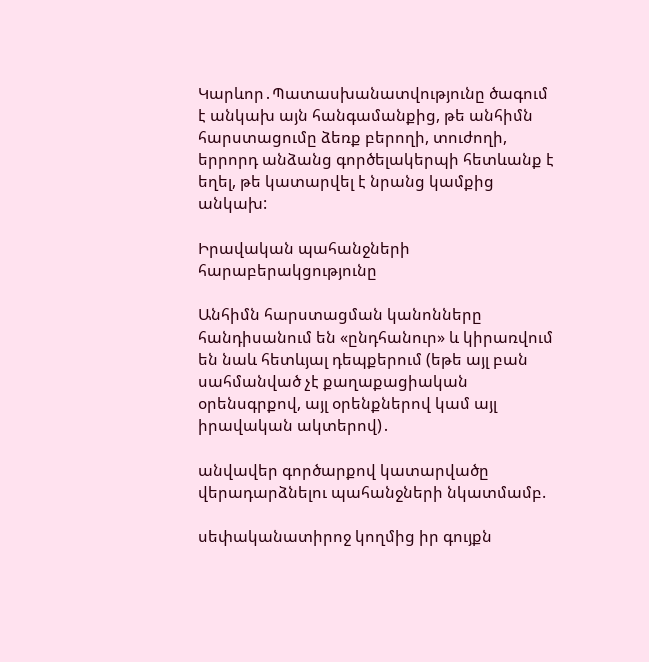Կարևոր․Պատասխանատվությունը ծագում է անկախ այն հանգամանքից, թե անհիմն հարստացումը ձեռք բերողի, տուժողի, երրորդ անձանց գործելակերպի հետևանք է եղել, թե կատարվել է նրանց կամքից անկախ:

Իրավական պահանջների հարաբերակցությունը

Անհիմն հարստացման կանոնները հանդիսանում են «ընդհանուր» և կիրառվում են նաև հետևյալ դեպքերում (եթե այլ բան սահմանված չէ քաղաքացիական օրենսգրքով, այլ օրենքներով կամ այլ իրավական ակտերով)․

անվավեր գործարքով կատարվածը վերադարձնելու պահանջների նկատմամբ.

սեփականատիրոջ կողմից իր գույքն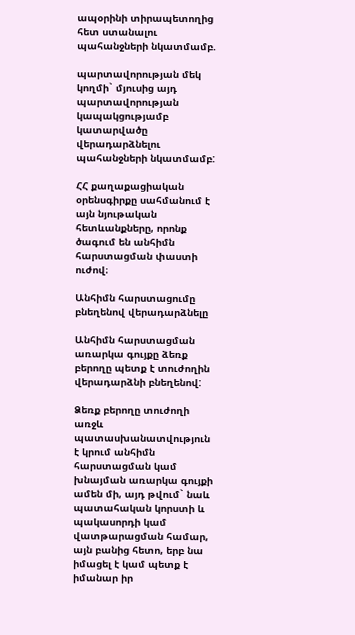ապօրինի տիրապետողից հետ ստանալու պահանջների նկատմամբ.

պարտավորության մեկ կողմի` մյուսից այդ պարտավորության կապակցությամբ կատարվածը վերադարձնելու պահանջների նկատմամբ:

ՀՀ քաղաքացիական օրենսգիրքը սահմանում է այն նյութական հետևանքները, որոնք ծագում են անհիմն հարստացման փաստի ուժով։

Անհիմն հարստացումը բնեղենով վերադարձնելը

Անհիմն հարստացման առարկա գույքը ձեռք բերողը պետք է տուժողին վերադարձնի բնեղենով:

Ձեռք բերողը տուժողի առջև պատասխանատվություն է կրում անհիմն հարստացման կամ խնայման առարկա գույքի ամեն մի, այդ թվում` նաև պատահական կորստի և պակասորդի կամ վատթարացման համար, այն բանից հետո, երբ նա իմացել է կամ պետք է իմանար իր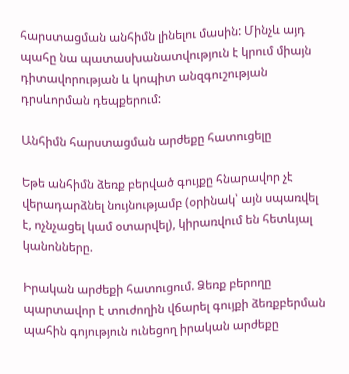հարստացման անհիմն լինելու մասին: Մինչև այդ պահը նա պատասխանատվություն է կրում միայն դիտավորության և կոպիտ անզգուշության դրսևորման դեպքերում:

Անհիմն հարստացման արժեքը հատուցելը

Եթե անհիմն ձեռք բերված գույքը հնարավոր չէ վերադարձնել նույնությամբ (օրինակ՝ այն սպառվել է, ոչնչացել կամ օտարվել), կիրառվում են հետևյալ կանոնները.

Իրական արժեքի հատուցում. Ձեռք բերողը պարտավոր է տուժողին վճարել գույքի ձեռքբերման պահին գոյություն ունեցող իրական արժեքը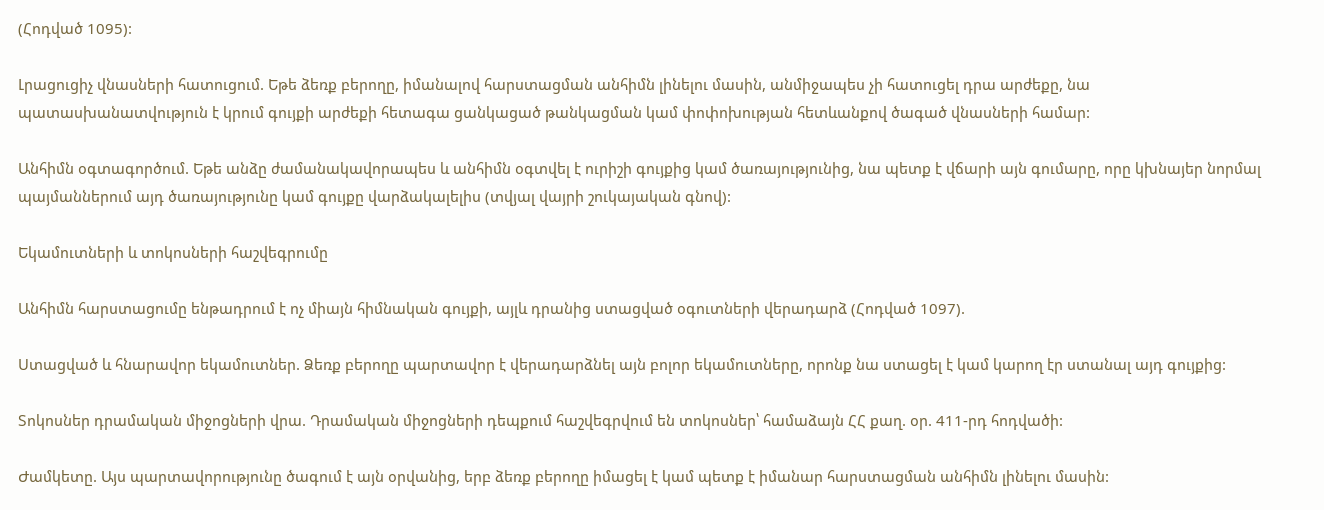(Հոդված 1095):

Լրացուցիչ վնասների հատուցում. Եթե ձեռք բերողը, իմանալով հարստացման անհիմն լինելու մասին, անմիջապես չի հատուցել դրա արժեքը, նա պատասխանատվություն է կրում գույքի արժեքի հետագա ցանկացած թանկացման կամ փոփոխության հետևանքով ծագած վնասների համար:

Անհիմն օգտագործում. Եթե անձը ժամանակավորապես և անհիմն օգտվել է ուրիշի գույքից կամ ծառայությունից, նա պետք է վճարի այն գումարը, որը կխնայեր նորմալ պայմաններում այդ ծառայությունը կամ գույքը վարձակալելիս (տվյալ վայրի շուկայական գնով):

Եկամուտների և տոկոսների հաշվեգրումը

Անհիմն հարստացումը ենթադրում է ոչ միայն հիմնական գույքի, այլև դրանից ստացված օգուտների վերադարձ (Հոդված 1097).

Ստացված և հնարավոր եկամուտներ. Ձեռք բերողը պարտավոր է վերադարձնել այն բոլոր եկամուտները, որոնք նա ստացել է կամ կարող էր ստանալ այդ գույքից:

Տոկոսներ դրամական միջոցների վրա. Դրամական միջոցների դեպքում հաշվեգրվում են տոկոսներ՝ համաձայն ՀՀ քաղ. օր. 411-րդ հոդվածի:

Ժամկետը. Այս պարտավորությունը ծագում է այն օրվանից, երբ ձեռք բերողը իմացել է կամ պետք է իմանար հարստացման անհիմն լինելու մասին: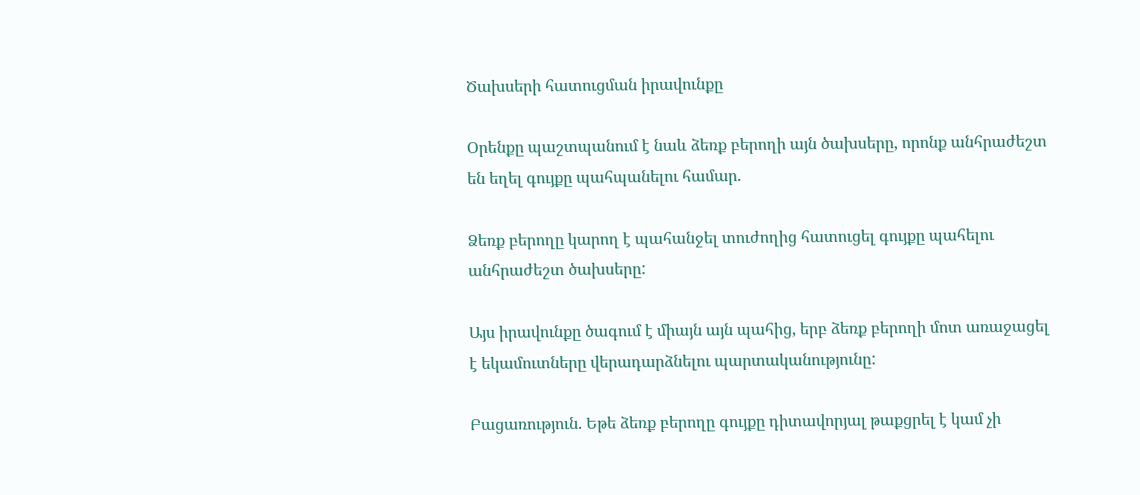Ծախսերի հատուցման իրավունքը

Օրենքը պաշտպանում է նաև ձեռք բերողի այն ծախսերը, որոնք անհրաժեշտ են եղել գույքը պահպանելու համար.

Ձեռք բերողը կարող է պահանջել տուժողից հատուցել գույքը պահելու անհրաժեշտ ծախսերը:

Այս իրավունքը ծագում է միայն այն պահից, երբ ձեռք բերողի մոտ առաջացել է եկամուտները վերադարձնելու պարտականությունը:

Բացառություն. Եթե ձեռք բերողը գույքը դիտավորյալ թաքցրել է կամ չի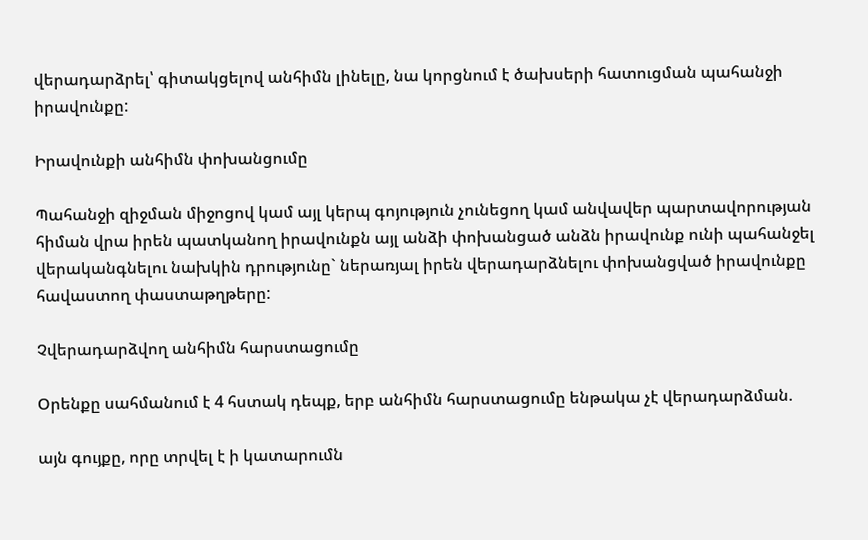վերադարձրել՝ գիտակցելով անհիմն լինելը, նա կորցնում է ծախսերի հատուցման պահանջի իրավունքը:

Իրավունքի անհիմն փոխանցումը

Պահանջի զիջման միջոցով կամ այլ կերպ գոյություն չունեցող կամ անվավեր պարտավորության հիման վրա իրեն պատկանող իրավունքն այլ անձի փոխանցած անձն իրավունք ունի պահանջել վերականգնելու նախկին դրությունը` ներառյալ իրեն վերադարձնելու փոխանցված իրավունքը հավաստող փաստաթղթերը:

Չվերադարձվող անհիմն հարստացումը

Օրենքը սահմանում է 4 հստակ դեպք, երբ անհիմն հարստացումը ենթակա չէ վերադարձման.

այն գույքը, որը տրվել է ի կատարումն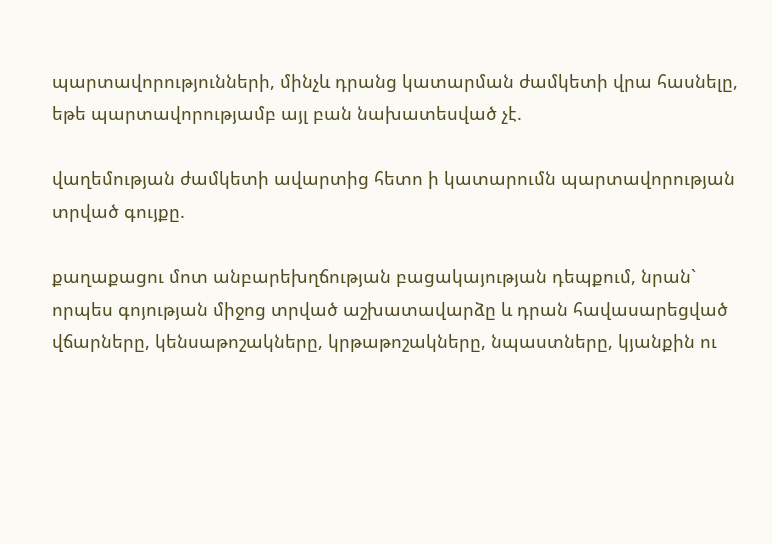պարտավորությունների, մինչև դրանց կատարման ժամկետի վրա հասնելը, եթե պարտավորությամբ այլ բան նախատեսված չէ.

վաղեմության ժամկետի ավարտից հետո ի կատարումն պարտավորության տրված գույքը.

քաղաքացու մոտ անբարեխղճության բացակայության դեպքում, նրան` որպես գոյության միջոց տրված աշխատավարձը և դրան հավասարեցված վճարները, կենսաթոշակները, կրթաթոշակները, նպաստները, կյանքին ու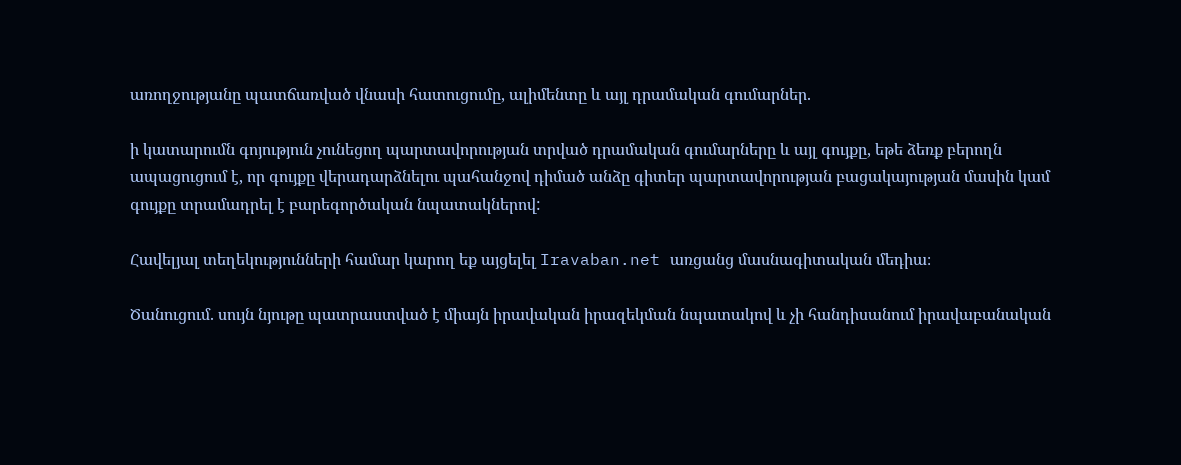առողջությանը պատճառված վնասի հատուցումը, ալիմենտը և այլ դրամական գումարներ.

ի կատարումն գոյություն չունեցող պարտավորության տրված դրամական գումարները և այլ գույքը, եթե ձեռք բերողն ապացուցում է, որ գույքը վերադարձնելու պահանջով դիմած անձը գիտեր պարտավորության բացակայության մասին կամ գույքը տրամադրել է բարեգործական նպատակներով:

Հավելյալ տեղեկությունների համար կարող եք այցելել Iravaban.net առցանց մասնագիտական մեդիա։

Ծանուցում. սույն նյութը պատրաստված է միայն իրավական իրազեկման նպատակով և չի հանդիսանում իրավաբանական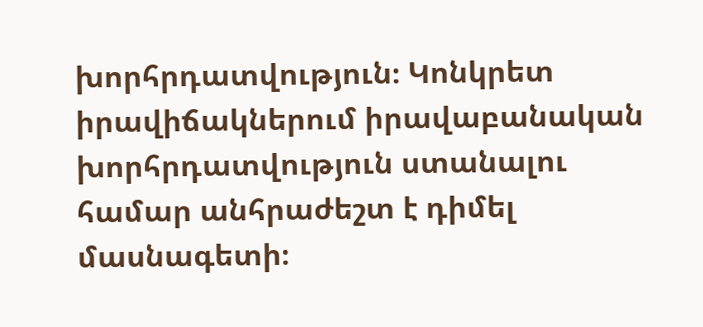խորհրդատվություն։ Կոնկրետ իրավիճակներում իրավաբանական խորհրդատվություն ստանալու համար անհրաժեշտ է դիմել մասնագետի։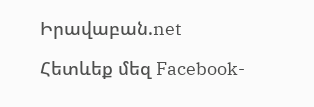Իրավաբան.net

Հետևեք մեզ Facebook-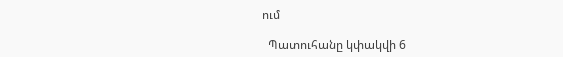ում

  Պատուհանը կփակվի 6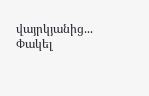վայրկյանից...   Փակել